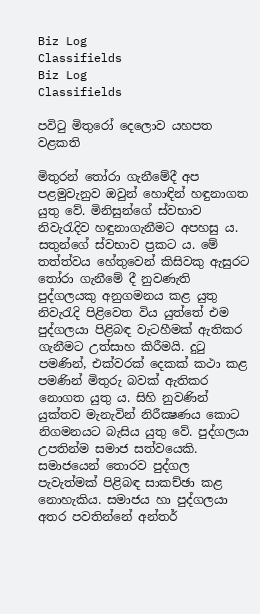Biz Log
Classifields
Biz Log
Classifields

පවිටු මිතුරෝ දෙලොව යහපත වළකති

මිතුරන් තෝරා ගැනීමේදී අප පළමුවැනුව ඔවුන් හොඳින් හඳුනාගත යුතු වේ. මිනිසුන්ගේ ස්වභාව නිවැරැදිව හඳුනාගැනීමට අපහසු ය. සතුන්ගේ ස්වභාව ප්‍රකට ය. මේ තත්ත්වය හේතුවෙන් කිසිවකු ඇසුරට තෝරා ගැනීමේ දී නුවණැති පුද්ගලයකු අනුගමනය කළ යුතු නිවැරැදි පිළිවෙත විය යුත්තේ එම පුද්ගලයා පිළිබඳ වැටහීමක් ඇතිකර ගැනීමට උත්සාහ කිරීමයි. දුටු පමණින්, එක්වරක් දෙකක් කථා කළ පමණින් මිතුරු බවක් ඇතිකර නොගත යුතු ය. සිහි නුවණින් යුක්තව මැනැවින් නිරීක්‍ෂණය කොට නිගමනයට බැසිය යුතු වේ. පුද්ගලයා උපතින්ම සමාජ සත්වයෙකි. සමාජයෙන් තොරව පුද්ගල පැවැත්මක් පිළිබඳ සාකච්ඡා කළ නොහැකිය. සමාජය හා පුද්ගලයා අතර පවතින්නේ අන්තර්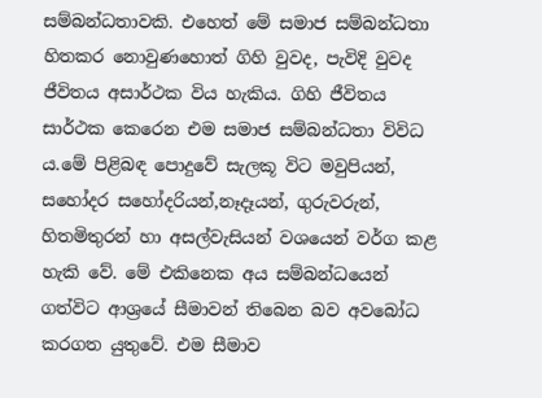සම්බන්ධතාවකි. එහෙත් මේ සමාජ සම්බන්ධතා හිතකර නොවුණහොත් ගිහි වුවද, පැවිදි වුවද ජීවිතය අසාර්ථක විය හැකිය. ගිහි ජීවිතය සාර්ථක කෙරෙන එම සමාජ සම්බන්ධතා විවිධ ය.මේ පිළිබඳ පොදුවේ සැලකූ විට මවුපියන්, සහෝදර සහෝදරියන්,නෑදෑයන්, ගුරුවරුන්, හිතමිතුරන් හා අසල්වැසියන් වශයෙන් වර්ග කළ හැකි වේ. මේ එකිනෙක අය සම්බන්ධයෙන් ගත්විට ආශ්‍රයේ සීමාවන් තිබෙන බව අවබෝධ කරගත යුතුවේ. එම සීමාව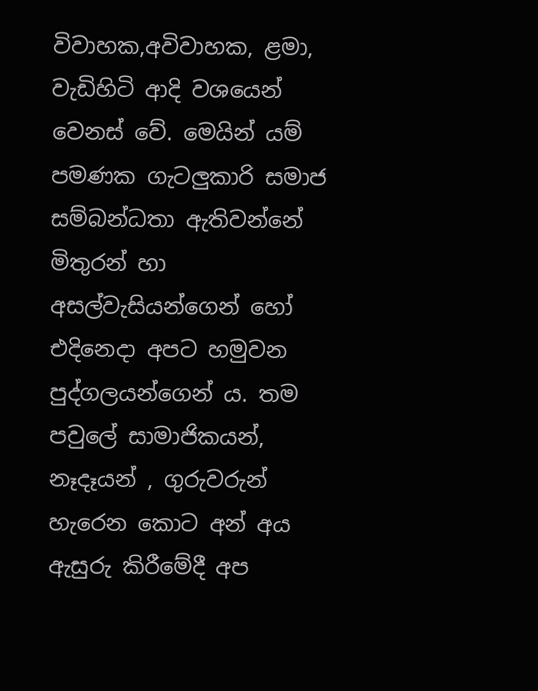විවාහක,අවිවාහක, ළමා, වැඩිහිටි ආදි වශයෙන් වෙනස් වේ. මෙයින් යම් පමණක ගැටලුකාරි සමාජ සම්බන්ධතා ඇතිවන්නේ මිතුරන් හා අසල්වැසියන්ගෙන් හෝ එදිනෙදා අපට හමුවන පුද්ගලයන්ගෙන් ය. තම පවුලේ සාමාජිකයන්, නෑදෑයන් , ගුරුවරුන් හැරෙන කොට අන් අය ඇසුරු කිරීමේදී අප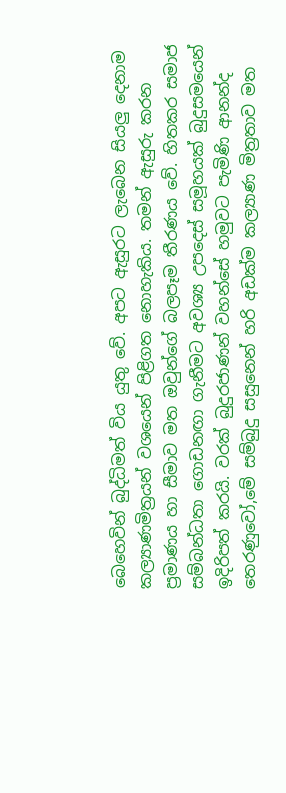බෙහෙවින් බුද්ධිමත් විය යුතු වේ. අපට ඇසුරට ලැබෙන සියලු දෙනාම කල්‍යාණමිත්‍රයන් වශයෙන් පිළිගත නොහැකිය. තමන් ඇසුරු කරන ප්‍රමාණය හා සීමාව මත ඔවුන්ගේ බලපෑම තීරණය වේ. හිතකර සමාජ සම්බන්ධතා ගොඩනඟා ගැනීමට අවශ්‍ය උපදෙස් සමූහයක් බුදුසමයෙන් ඉදිරිපත් කරයි. වරක් බුදුරජාණන් වහන්සේ හමුවට පැමිණි ආනන්ද තෙරණුවෝ,මේ සම්බුදු සසුනෙන් හරි අඩක්ම කල්‍යාණ මිත්‍රතාව මත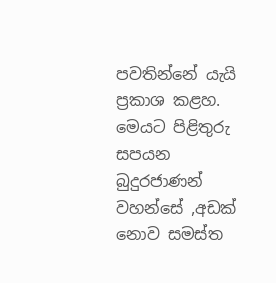පවතින්නේ යැයි ප්‍රකාශ කළහ. මෙයට පිළිතුරු සපයන බුදුරජාණන් වහන්සේ ,අඩක් නොව සමස්ත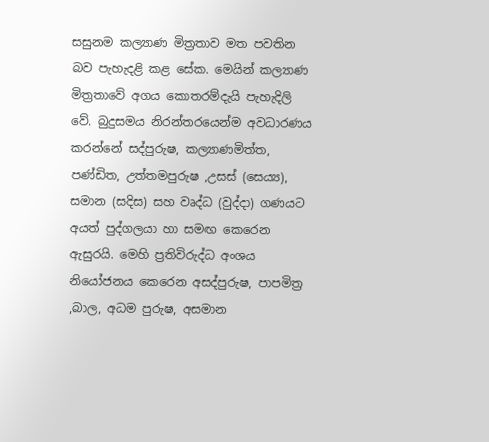සසුනම කල්‍යාණ මිත්‍රතාව මත පවතින බව පැහැදළි කළ සේක. මෙයින් කල්‍යාණ මිත්‍රතාවේ අගය කොතරම්දැයි පැහැදිලි වේ. බුදුසමය නිරන්තරයෙන්ම අවධාරණය කරන්නේ සද්පුරුෂ, කල්‍යාණමිත්ත, පණ්ඩිත, උත්තමපුරුෂ ,උසස් (සෙය්‍ය), සමාන (සදිස) සහ වෘද්ධ (වුද්දා) ගණයට අයත් පුද්ගලයා හා සමඟ කෙරෙන ඇසුරයි. මෙහි ප්‍රතිවිරුද්ධ අංශය නියෝජනය කෙරෙන අසද්පුරුෂ, පාපමිත්‍ර ,බාල, අධම පුරුෂ, අසමාන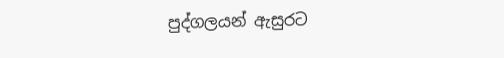පුද්ගලයන් ඇසුරට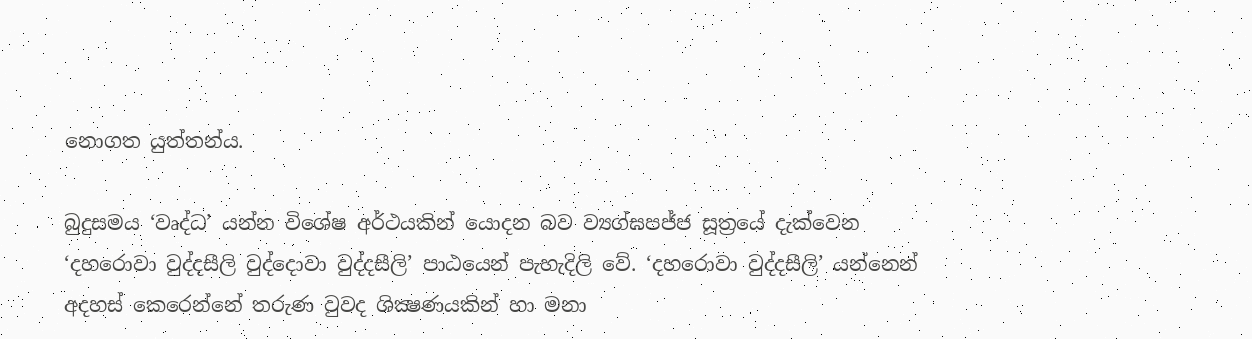නොගත යුත්තන්ය.

බුදුසමය ‘වෘද්ධ’ යන්න විශේෂ අර්ථයකින් යොදන බව ව්‍යග්ඝපජ්ජ සූත්‍රයේ දැක්වෙන ‘දහරොවා වුද්දසීලි වුද්දොවා වුද්දසීලි’ පාඨයෙන් පැහැදිලි වේ. ‘දහරොවා වුද්දසීලි’ යන්නෙන් අදහස් කෙරෙන්නේ තරුණ වුවද ශික්‍ෂණයකින් හා මනා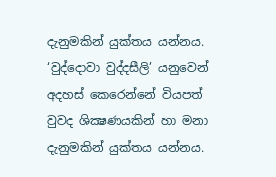දැනුමකින් යුක්තය යන්නය. ‘වුද්දොවා වුද්දසීලි’ යනුවෙන් අදහස් කෙරෙන්නේ වියපත් වුවද ශික්‍ෂණයකින් හා මනා දැනුමකින් යුක්තය යන්නය.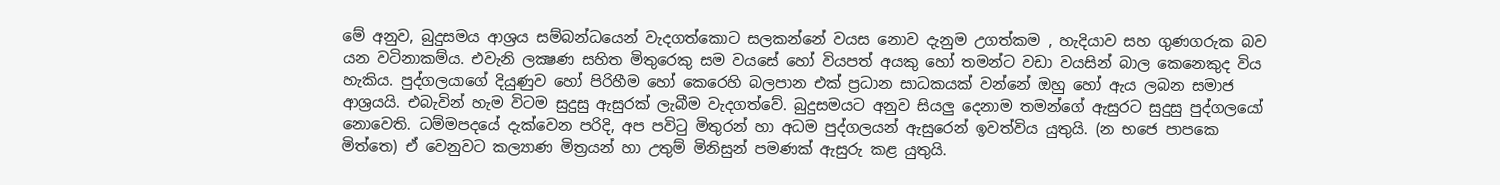මේ අනුව, බුදුසමය ආශ්‍රය සම්බන්ධයෙන් වැදගත්කොට සලකන්නේ වයස නොව දැනුම උගත්කම , හැදියාව සහ ගුණගරුක බව යන වටිනාකම්ය. එවැනි ලක්‍ෂණ සහිත මිතුරෙකු සම වයසේ හෝ වියපත් අයකු හෝ තමන්ට වඩා වයසින් බාල කෙනෙකුද විය හැකිය. පුද්ගලයාගේ දියුණුව හෝ පිරිහීම හෝ කෙරෙහි බලපාන එක් ප්‍රධාන සාධකයක් වන්නේ ඔහු හෝ ඇය ලබන සමාජ ආශ්‍රයයි. එබැවින් හැම විටම සුදුසු ඇසුරක් ලැබීම වැදගත්වේ. බුදුසමයට අනුව සියලු දෙනාම තමන්ගේ ඇසුරට සුදුසු පුද්ගලයෝ නොවෙති. ධම්මපදයේ දැක්වෙන පරිදි, අප පවිටු මිතුරන් හා අධම පුද්ගලයන් ඇසුරෙන් ඉවත්විය යුතුයි. (න භජෙ පාපකෙ මිත්තෙ) ඒ වෙනුවට කල්‍යාණ මිත්‍රයන් හා උතුම් මිනිසුන් පමණක් ඇසුරු කළ යුතුයි.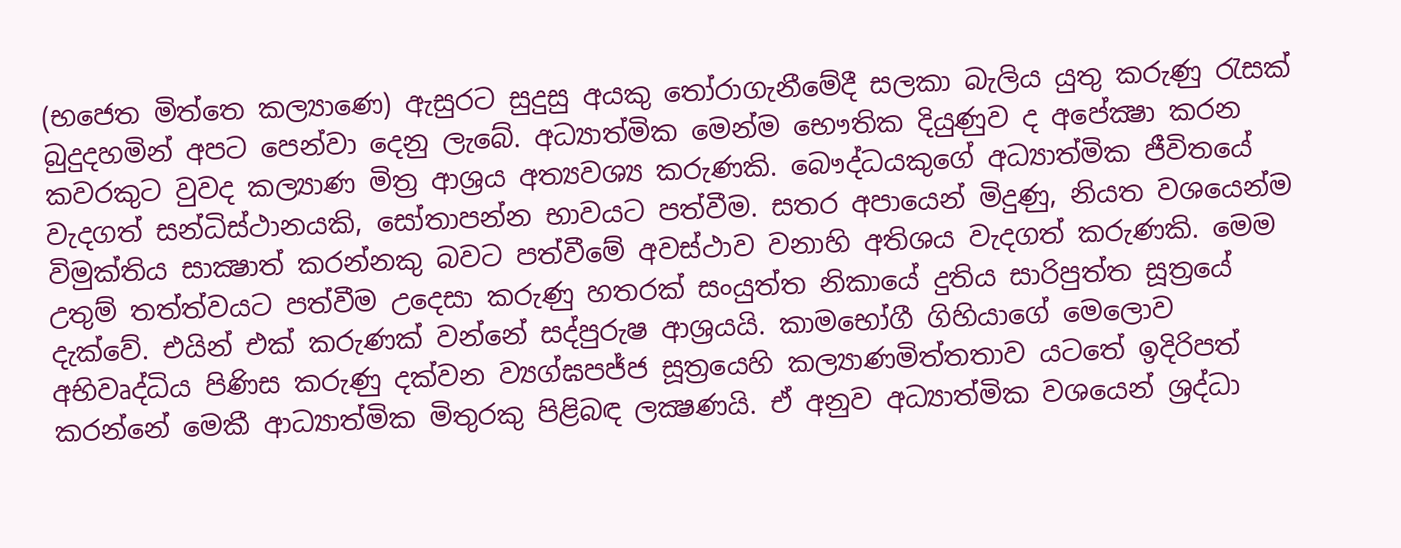(භජෙත මිත්තෙ කල්‍යාණෙ) ඇසුරට සුදුසු අයකු තෝරාගැනීමේදී සලකා බැලිය යුතු කරුණු රැසක් බුදුදහමින් අපට පෙන්වා දෙනු ලැබේ. අධ්‍යාත්මික මෙන්ම භෞතික දියුණුව ද අපේක්‍ෂා කරන කවරකුට වුවද කල්‍යාණ මිත්‍ර ආශ්‍රය අත්‍යවශ්‍ය කරුණකි. බෞද්ධයකුගේ අධ්‍යාත්මික ජීවිතයේ වැදගත් සන්ධිස්ථානයකි, සෝතාපන්න භාවයට පත්වීම. සතර අපායෙන් මිදුණු, නියත වශයෙන්ම විමුක්තිය සාක්‍ෂාත් කරන්නකු බවට පත්වීමේ අවස්ථාව වනාහි අතිශය වැදගත් කරුණකි. මෙම උතුම් තත්ත්වයට පත්වීම උදෙසා කරුණු හතරක් සංයුත්ත නිකායේ දුතිය සාරිපුත්ත සූත්‍රයේ දැක්වේ. එයින් එක් කරුණක් වන්නේ සද්පුරුෂ ආශ්‍රයයි. කාමභෝගී ගිහියාගේ මෙලොව අභිවෘද්ධිය පිණිස කරුණු දක්වන ව්‍යග්ඝපජ්ජ සූත්‍රයෙහි කල්‍යාණමිත්තතාව යටතේ ඉදිරිපත් කරන්නේ මෙකී ආධ්‍යාත්මික මිතුරකු පිළිබඳ ලක්‍ෂණයි. ඒ අනුව අධ්‍යාත්මික වශයෙන් ශ්‍රද්ධා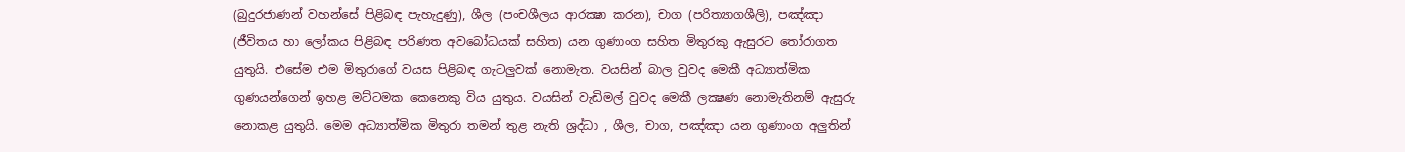(බුදුරජාණන් වහන්සේ පිළිබඳ පැහැදුණු), ශීල (පංචශීලය ආරක්‍ෂා කරන), චාග (පරිත්‍යාගශීලි), පඤ්ඤා (ජීවිතය හා ලෝකය පිළිබඳ පරිණත අවබෝධයක් සහිත) යන ගුණාංග සහිත මිතුරකු ඇසුරට තෝරාගත යුතුයි. එසේම එම මිතුරාගේ වයස පිළිබඳ ගැටලුවක් නොමැත. වයසින් බාල වුවද මෙකී අධ්‍යාත්මික ගුණයන්ගෙන් ඉහළ මට්ටමක කෙනෙකු විය යුතුය. වයසින් වැඩිමල් වුවද මෙකී ලක්‍ෂණ නොමැතිනම් ඇසුරු නොකළ යුතුයි. මෙම අධ්‍යාත්මික මිතුරා තමන් තුළ නැති ශ්‍රද්ධා , ශීල, චාග, පඤ්ඤා යන ගුණාංග අලුතින්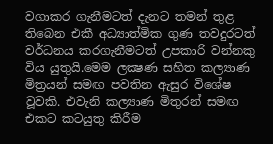වගාකර ගැනීමටත් දැනට තමන් තුළ තිබෙන එකී අධ්‍යාත්මික ගුණ තවදුරටත් වර්ධනය කරගැනීමටත් උපකාරි වන්නකු විය යුතුයි.මෙම ලක්‍ෂණ සහිත කල්‍යාණ මිත්‍රයන් සමඟ පවතින ඇසුර විශේෂ වූවකි. එවැනි කල්‍යාණ මිතුරන් සමඟ එකට කටයුතු කිරීම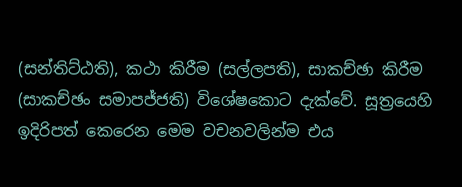(සන්තිට්ඨති), කථා කිරීම (සල්ලපති), සාකච්ඡා කිරීම (සාකච්ඡං සමාපජ්ජති) විශේෂකොට දැක්වේ. සූත්‍රයෙහි ඉදිරිපත් කෙරෙන මෙම වචනවලින්ම එය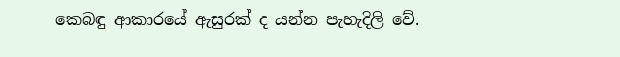කෙබඳු ආකාරයේ ඇසුරක් ද යන්න පැහැදිලි වේ.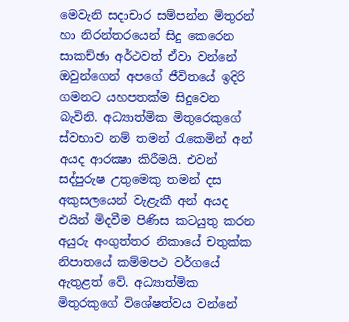මෙවැනි සදාචාර සම්පන්න මිතුරන් හා නිරන්තරයෙන් සිදු කෙරෙන සාකච්ඡා අර්ථවත් ඒවා වන්නේ ඔවුන්ගෙන් අපගේ ජීවිතයේ ඉදිරි ගමනට යහපතක්ම සිදුවෙන බැවිනි. අධ්‍යාත්මික මිතුරෙකුගේ ස්වභාව නම් තමන් රැකෙමින් අන් අයද ආරක්‍ෂා කිරීමයි. එවන් සද්පුරුෂ උතුමෙකු තමන් දස අකුසලයෙන් වැළැකී අන් අයද එයින් මිදවීම පිණිස කටයුතු කරන අයුරු අංගුත්තර නිකායේ චතුක්ක නිපාතයේ කම්මපථ වර්ගයේ ඇතුළත් වේ. අධ්‍යාත්මික මිතුරකුගේ විශේෂත්වය වන්නේ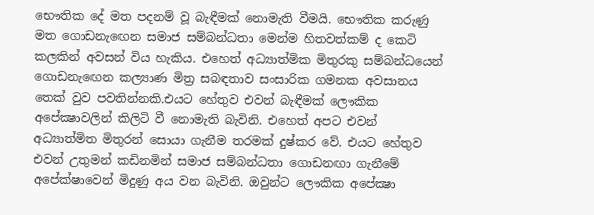භෞතික දේ මත පදනම් වූ බැඳීමක් නොමැති වීමයි. භෞතික කරුණු මත ගොඩනැඟෙන සමාජ සම්බන්ධතා මෙන්ම හිතවත්කම් ද කෙටි කලකින් අවසන් විය හැකිය. එහෙත් අධ්‍යාත්මික මිතුරකු සම්බන්ධයෙන් ගොඩනැඟෙන කල්‍යාණ මිත්‍ර සබඳතාව සංසාරික ගමනක අවසානය තෙක් වුව පවතින්නකි.එයට හේතුව එවන් බැඳීමක් ලෞකික අපේක්‍ෂාවලින් කිලිටි වී නොමැති බැවිනි. එහෙත් අපට එවන් අධ්‍යාත්මිත මිතුරන් සොයා ගැනීම තරමක් දුෂ්කර වේ. එයට හේතුව එවන් උතුමන් කඩිනමින් සමාජ සම්බන්ධතා ගොඩනඟා ගැනීමේ අපේක්ෂාවෙන් මිදුණු අය වන බැවිනි. ඔවුන්ට ලෞකික අපේක්‍ෂා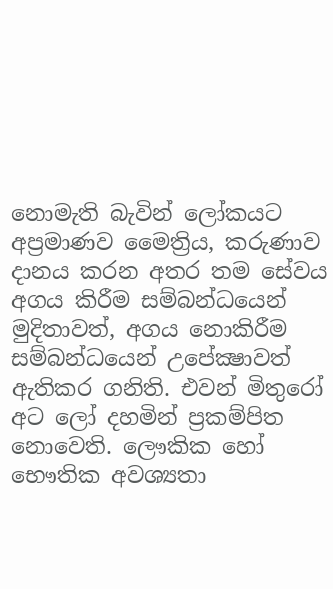නොමැති බැවින් ලෝකයට අප්‍රමාණව මෛත්‍රිය, කරුණාව දානය කරන අතර තම සේවය අගය කිරීම සම්බන්ධයෙන් මුදිතාවත්, අගය නොකිරීම සම්බන්ධයෙන් උපේක්‍ෂාවත් ඇතිකර ගනිති. එවන් මිතුරෝ අට ලෝ දහමින් ප්‍රකම්පිත නොවෙති. ලෞකික හෝ භෞතික අවශ්‍යතා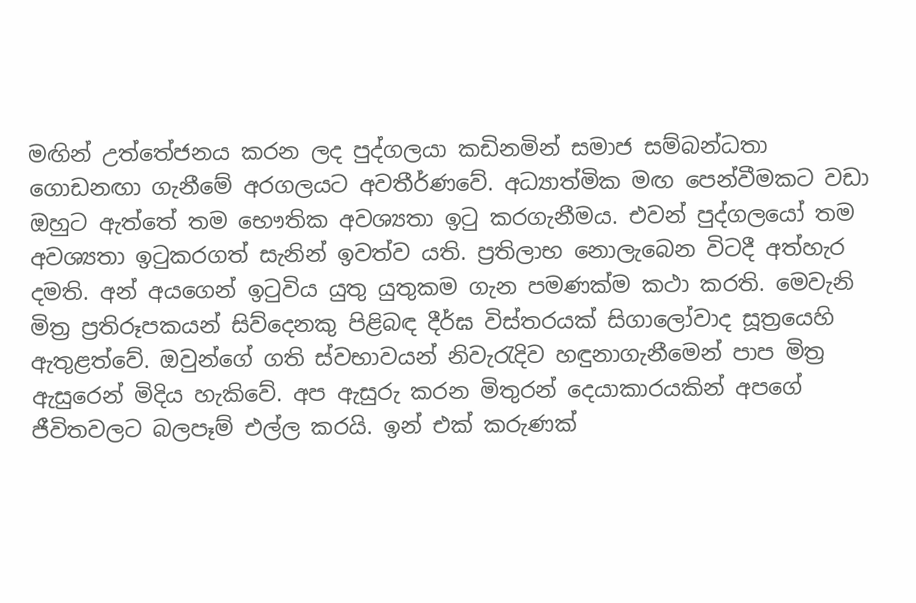මඟින් උත්තේජනය කරන ලද පුද්ගලයා කඩිනමින් සමාජ සම්බන්ධතා ගොඩනඟා ගැනීමේ අරගලයට අවතීර්ණවේ. අධ්‍යාත්මික මඟ පෙන්වීමකට වඩා ඔහුට ඇත්තේ තම භෞතික අවශ්‍යතා ඉටු කරගැනීමය. එවන් පුද්ගලයෝ තම අවශ්‍යතා ඉටුකරගත් සැනින් ඉවත්ව යති. ප්‍රතිලාභ නොලැබෙන විටදී අත්හැර දමති. අන් අයගෙන් ඉටුවිය යුතු යුතුකම ගැන පමණක්ම කථා කරති. මෙවැනි මිත්‍ර ප්‍රතිරූපකයන් සිව්දෙනකු පිළිබඳ දීර්ඝ විස්තරයක් සිගාලෝවාද සූත්‍රයෙහි ඇතුළත්වේ. ඔවුන්ගේ ගති ස්වභාවයන් නිවැරැදිව හඳුනාගැනීමෙන් පාප මිත්‍ර ඇසුරෙන් මිදිය හැකිවේ. අප ඇසුරු කරන මිතුරන් දෙයාකාරයකින් අපගේ ජීවිතවලට බලපෑම් එල්ල කරයි. ඉන් එක් කරුණක්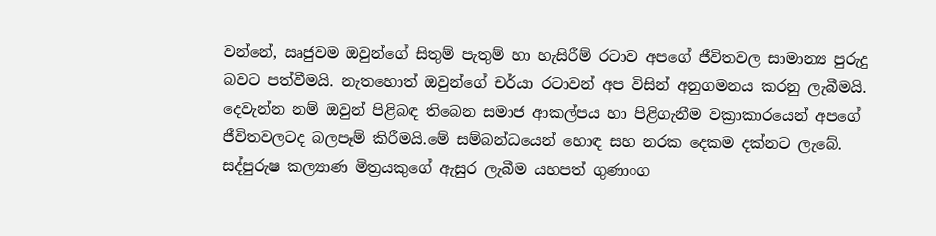වන්නේ, ඍජුවම ඔවුන්ගේ සිතුම් පැතුම් හා හැසිරීම් රටාව අපගේ ජීවිතවල සාමාන්‍ය පුරුදු බවට පත්වීමයි. නැතහොත් ඔවුන්ගේ චර්යා රටාවන් අප විසින් අනුගමනය කරනු ලැබීමයි. දෙවැන්න නම් ඔවුන් පිළිබඳ තිබෙන සමාජ ආකල්පය හා පිළිගැනීම වක්‍රාකාරයෙන් අපගේ ජීවිතවලටද බලපෑම් කිරීමයි.මේ සම්බන්ධයෙන් හොඳ සහ නරක දෙකම දක්නට ලැබේ. සද්පුරුෂ කල්‍යාණ මිත්‍රයකුගේ ඇසුර ලැබීම යහපත් ගුණාංග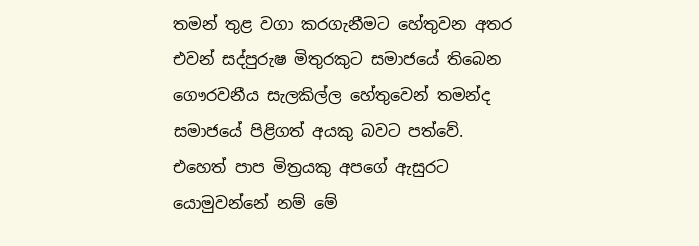තමන් තුළ වගා කරගැනීමට හේතුවන අතර එවන් සද්පුරුෂ මිතුරකුට සමාජයේ තිබෙන ගෞරවනීය සැලකිල්ල හේතුවෙන් තමන්ද සමාජයේ පිළිගත් අයකු බවට පත්වේ. එහෙත් පාප මිත්‍රයකු අපගේ ඇසුරට යොමුවන්නේ නම් මේ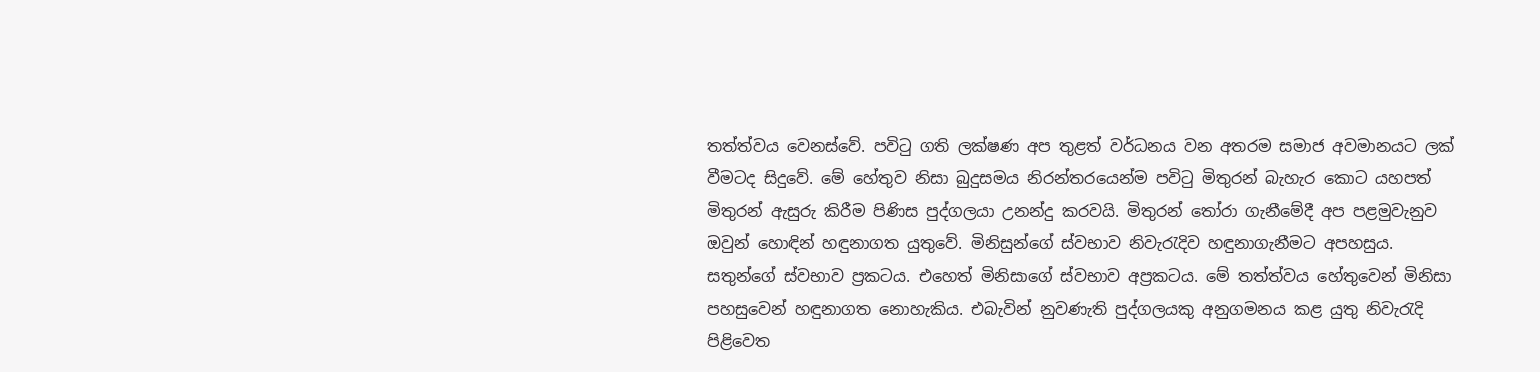තත්ත්වය වෙනස්වේ. පවිටු ගති ලක්ෂණ අප තුළත් වර්ධනය වන අතරම සමාජ අවමානයට ලක් වීමටද සිදුවේ. මේ හේතුව නිසා බුදුසමය නිරන්තරයෙන්ම පවිටු මිතුරන් බැහැර කොට යහපත් මිතුරන් ඇසුරු කිරීම පිණිස පුද්ගලයා උනන්දු කරවයි. මිතුරන් තෝරා ගැනීමේදී අප පළමුවැනුව ඔවුන් හොඳින් හඳුනාගත යුතුවේ. මිනිසුන්ගේ ස්වභාව නිවැරැදිව හඳුනාගැනීමට අපහසුය. සතුන්ගේ ස්වභාව ප්‍රකටය. එහෙත් මිනිසාගේ ස්වභාව අප්‍රකටය. මේ තත්ත්වය හේතුවෙන් මිනිසා පහසුවෙන් හඳුනාගත නොහැකිය. එබැවින් නුවණැති පුද්ගලයකු අනුගමනය කළ යුතු නිවැරැදි පිළිවෙත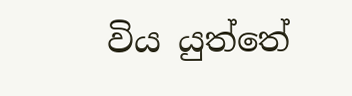විය යුත්තේ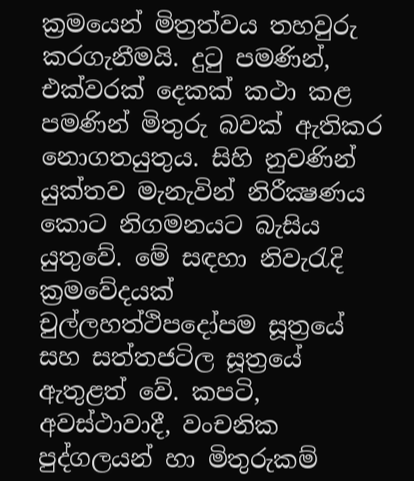ක්‍රමයෙන් මිත්‍රත්වය තහවුරු කරගැනීමයි. දුටු පමණින්, එක්වරක් දෙකක් කථා කළ පමණින් මිතුරු බවක් ඇතිකර නොගතයුතුය. සිහි නුවණින් යුක්තව මැනැවින් නිරීක්‍ෂණය කොට නිගමනයට බැසිය යුතුවේ. මේ සඳහා නිවැරැදි ක්‍රමවේදයක් චුල්ලහත්ථිපදෝපම සූත්‍රයේ සහ සත්තජටිල සූත්‍රයේ ඇතුළත් වේ. කපටි, අවස්ථාවාදී, වංචනික පුද්ගලයන් හා මිතුරුකම්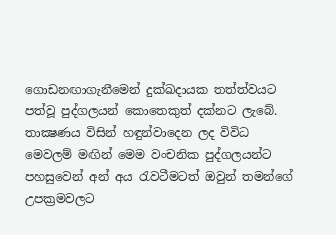ගොඩනඟාගැනීමෙන් දුක්ඛදායක තත්ත්වයට පත්වූ පුද්ගලයන් කොතෙකුත් දක්නට ලැබේ. තාක්‍ෂණය විසින් හඳුන්වාදෙන ලද විවිධ මෙවලම් මඟින් මෙම වංචනික පුද්ගලයන්ට පහසුවෙන් අන් අය රැවටීමටත් ඔවුන් තමන්ගේ උපක්‍රමවලට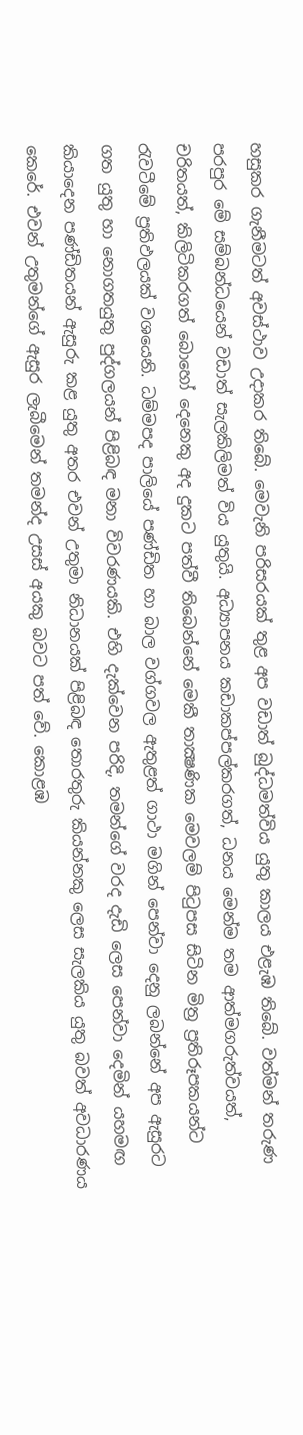හසුකර ගැනීමටත් අවස්ථාව උදාකර තිබේ. මෙවැනි පරිසරයක් තුළ අප වඩාත් බුද්ධමත්විය යුතු කාලය එළැඹ තිබේ. වත්මන් තරුණ පරපුර මේ සම්බන්ධයෙන් වඩාත් සැලකිලිමත් විය යුතුයි. අධ්‍යාපනය කඩාකප්පල්කරගත්, ධනය මෙන්ම තම ආත්මගරුත්වයත්, චරිතයත්, කිලිටිකරගත් බොහෝ දෙනෙකු අද දුකට පත්වී තිබෙන්නේ මෙකී තාක්‍ෂණික මෙවලම් පිටුපස සිටින මිත්‍ර ප්‍රතිරූපකයන්ට රැවටීමේ ප්‍රතිඵලයක් වශයෙනි. ධම්මපද පාලියේ පණ්ඩිත හා බාල වග්ගවල ඇතුළත් ගාථා මගින් පෙන්වා දෙනු ලබන්නේ අප ඇසුරට ගත යුතු හා නොගතයුතු පුද්ගලයන් පිළිබඳ මනා විවරණයකි. එහි දැක්වෙන පරිදි, තමන්ගේ වරද දැඩි ලෙස පෙන්වා දෙමින් යහමඟ කියාදෙන පණ්ඩිතයන් ඇසුරු කළ යුතු අතර එවන් උතුමා නිධානයක් පිළිබඳ තොරතුරු කියන්නකු ලෙස සැලකිය යුතු බවත් අවධාරණය කෙරේ. එවන් උතුමන්ගේ ඇසුර ලැබීමෙන් තමන්ද උසස් අයකු බවට පත් වේ. කොළඹ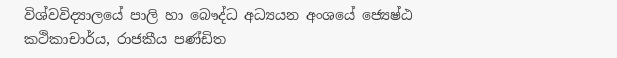විශ්වවිද්‍යාලයේ පාලි හා බෞද්ධ අධ්‍යයන අංශයේ ජ්‍යෙෂ්ඨ කථිකාචාර්ය, රාජකීය පණ්ඩිත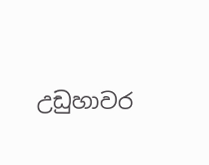උඩුහාවර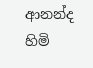ආනන්ද හිමි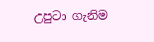උපුටා ගැනිම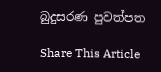බුදුසරණ පුවත්පත

Share This Article